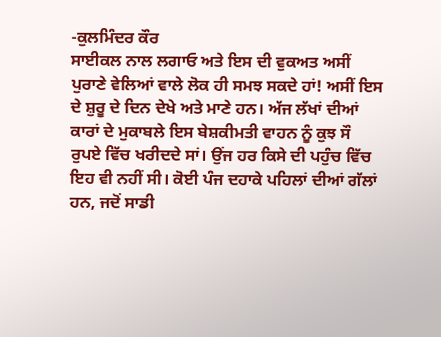-ਕੁਲਮਿੰਦਰ ਕੌਰ
ਸਾਈਕਲ ਨਾਲ ਲਗਾਓ ਅਤੇ ਇਸ ਦੀ ਵੁਕਅਤ ਅਸੀਂ ਪੁਰਾਣੇ ਵੇਲਿਆਂ ਵਾਲੇ ਲੋਕ ਹੀ ਸਮਝ ਸਕਦੇ ਹਾਂ! ਅਸੀਂ ਇਸ ਦੇ ਸ਼ੁਰੂ ਦੇ ਦਿਨ ਦੇਖੇ ਅਤੇ ਮਾਣੇ ਹਨ। ਅੱਜ ਲੱਖਾਂ ਦੀਆਂ ਕਾਰਾਂ ਦੇ ਮੁਕਾਬਲੇ ਇਸ ਬੇਸ਼ਕੀਮਤੀ ਵਾਹਨ ਨੂੰ ਕੁਝ ਸੌ ਰੁਪਏ ਵਿੱਚ ਖਰੀਦਦੇ ਸਾਂ। ਉਂਜ ਹਰ ਕਿਸੇ ਦੀ ਪਹੁੰਚ ਵਿੱਚ ਇਹ ਵੀ ਨਹੀਂ ਸੀ। ਕੋਈ ਪੰਜ ਦਹਾਕੇ ਪਹਿਲਾਂ ਦੀਆਂ ਗੱਲਾਂ ਹਨ, ਜਦੋਂ ਸਾਡੀ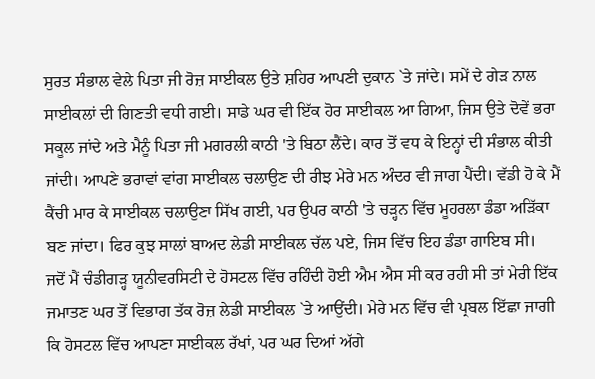ਸੁਰਤ ਸੰਭਾਲ ਵੇਲੇ ਪਿਤਾ ਜੀ ਰੋਜ਼ ਸਾਈਕਲ ਉਤੇ ਸ਼ਹਿਰ ਆਪਣੀ ਦੁਕਾਨ `ਤੇ ਜਾਂਦੇ। ਸਮੇਂ ਦੇ ਗੇੜ ਨਾਲ ਸਾਈਕਲਾਂ ਦੀ ਗਿਣਤੀ ਵਧੀ ਗਈ। ਸਾਡੇ ਘਰ ਵੀ ਇੱਕ ਹੋਰ ਸਾਈਕਲ ਆ ਗਿਆ, ਜਿਸ ਉਤੇ ਦੋਵੇਂ ਭਰਾ ਸਕੂਲ ਜਾਂਦੇ ਅਤੇ ਮੈਨੂੰ ਪਿਤਾ ਜੀ ਮਗਰਲੀ ਕਾਠੀ 'ਤੇ ਬਿਠਾ ਲੈਂਦੇ। ਕਾਰ ਤੋਂ ਵਧ ਕੇ ਇਨ੍ਹਾਂ ਦੀ ਸੰਭਾਲ ਕੀਤੀ ਜਾਂਦੀ। ਆਪਣੇ ਭਰਾਵਾਂ ਵਾਂਗ ਸਾਈਕਲ ਚਲਾਉਣ ਦੀ ਰੀਝ ਮੇਰੇ ਮਨ ਅੰਦਰ ਵੀ ਜਾਗ ਪੈਂਦੀ। ਵੱਡੀ ਹੋ ਕੇ ਮੈਂ ਕੈਂਚੀ ਮਾਰ ਕੇ ਸਾਈਕਲ ਚਲਾਉਣਾ ਸਿੱਖ ਗਈ, ਪਰ ਉਪਰ ਕਾਠੀ 'ਤੇ ਚੜ੍ਹਨ ਵਿੱਚ ਮੂਹਰਲਾ ਡੰਡਾ ਅੜਿੱਕਾ ਬਣ ਜਾਂਦਾ। ਫਿਰ ਕੁਝ ਸਾਲਾਂ ਬਾਅਦ ਲੇਡੀ ਸਾਈਕਲ ਚੱਲ ਪਏ, ਜਿਸ ਵਿੱਚ ਇਹ ਡੰਡਾ ਗਾਇਬ ਸੀ।
ਜਦੋਂ ਮੈਂ ਚੰਡੀਗੜ੍ਹ ਯੂਨੀਵਰਸਿਟੀ ਦੇ ਹੋਸਟਲ ਵਿੱਚ ਰਹਿੰਦੀ ਹੋਈ ਐਮ ਐਸ ਸੀ ਕਰ ਰਹੀ ਸੀ ਤਾਂ ਮੇਰੀ ਇੱਕ ਜਮਾਤਣ ਘਰ ਤੋਂ ਵਿਭਾਗ ਤੱਕ ਰੋਜ਼ ਲੇਡੀ ਸਾਈਕਲ `ਤੇ ਆਉਂਦੀ। ਮੇਰੇ ਮਨ ਵਿੱਚ ਵੀ ਪ੍ਰਬਲ ਇੱਛਾ ਜਾਗੀ ਕਿ ਹੋਸਟਲ ਵਿੱਚ ਆਪਣਾ ਸਾਈਕਲ ਰੱਖਾਂ, ਪਰ ਘਰ ਦਿਆਂ ਅੱਗੇ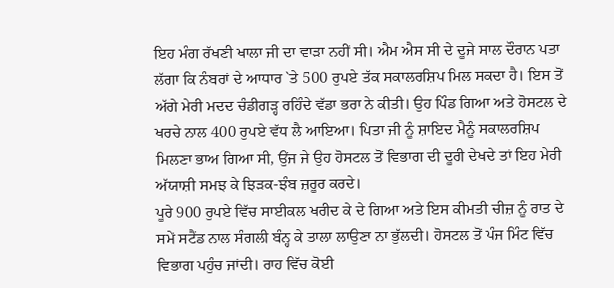ਇਹ ਮੰਗ ਰੱਖਣੀ ਖਾਲਾ ਜੀ ਦਾ ਵਾੜਾ ਨਹੀਂ ਸੀ। ਐਮ ਐਸ ਸੀ ਦੇ ਦੂਜੇ ਸਾਲ ਦੌਰਾਨ ਪਤਾ ਲੱਗਾ ਕਿ ਨੰਬਰਾਂ ਦੇ ਆਧਾਰ `ਤੇ 500 ਰੁਪਏ ਤੱਕ ਸਕਾਲਰਸ਼ਿਪ ਮਿਲ ਸਕਦਾ ਹੈ। ਇਸ ਤੋਂ ਅੱਗੇ ਮੇਰੀ ਮਦਦ ਚੰਡੀਗੜ੍ਹ ਰਹਿੰਦੇ ਵੱਡਾ ਭਰਾ ਨੇ ਕੀਤੀ। ਉਹ ਪਿੰਡ ਗਿਆ ਅਤੇ ਹੋਸਟਲ ਦੇ ਖਰਚੇ ਨਾਲ 400 ਰੁਪਏ ਵੱਧ ਲੈ ਆਇਆ। ਪਿਤਾ ਜੀ ਨੂੰ ਸ਼ਾਇਦ ਮੈਨੂੰ ਸਕਾਲਰਸ਼ਿਪ ਮਿਲਣਾ ਭਾਅ ਗਿਆ ਸੀ, ਉਂਜ ਜੇ ਉਹ ਹੋਸਟਲ ਤੋਂ ਵਿਭਾਗ ਦੀ ਦੂਰੀ ਦੇਖਦੇ ਤਾਂ ਇਹ ਮੇਰੀ ਅੱਯਾਸ਼ੀ ਸਮਝ ਕੇ ਝਿੜਕ-ਝੰਬ ਜ਼ਰੂਰ ਕਰਦੇ।
ਪੂਰੇ 900 ਰੁਪਏ ਵਿੱਚ ਸਾਈਕਲ ਖਰੀਦ ਕੇ ਦੇ ਗਿਆ ਅਤੇ ਇਸ ਕੀਮਤੀ ਚੀਜ਼ ਨੂੰ ਰਾਤ ਦੇ ਸਮੇਂ ਸਟੈਂਡ ਨਾਲ ਸੰਗਲੀ ਬੰਨ੍ਹ ਕੇ ਤਾਲਾ ਲਾਉਣਾ ਨਾ ਭੁੱਲਦੀ। ਹੋਸਟਲ ਤੋਂ ਪੰਜ ਮਿੰਟ ਵਿੱਚ ਵਿਭਾਗ ਪਹੁੰਚ ਜਾਂਦੀ। ਰਾਹ ਵਿੱਚ ਕੋਈ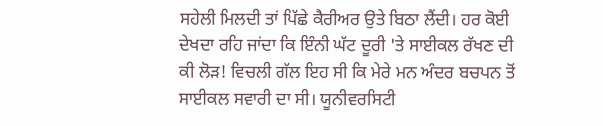ਸਹੇਲੀ ਮਿਲਦੀ ਤਾਂ ਪਿੱਛੇ ਕੈਰੀਅਰ ਉਤੇ ਬਿਠਾ ਲੈਂਦੀ। ਹਰ ਕੋਈ ਦੇਖਦਾ ਰਹਿ ਜਾਂਦਾ ਕਿ ਇੰਨੀ ਘੱਟ ਦੂਰੀ 'ਤੇ ਸਾਈਕਲ ਰੱਖਣ ਦੀ ਕੀ ਲੋੜ! ਵਿਚਲੀ ਗੱਲ ਇਹ ਸੀ ਕਿ ਮੇਰੇ ਮਨ ਅੰਦਰ ਬਚਪਨ ਤੋਂ ਸਾਈਕਲ ਸਵਾਰੀ ਦਾ ਸੀ। ਯੂਨੀਵਰਸਿਟੀ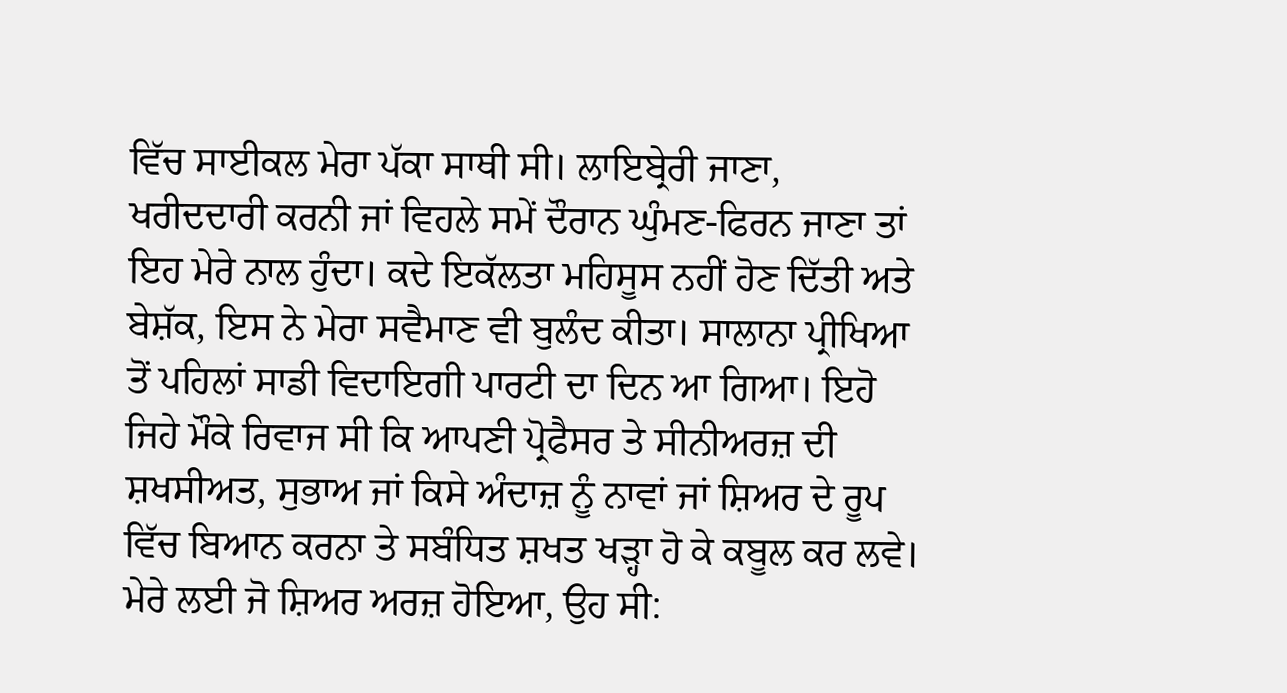ਵਿੱਚ ਸਾਈਕਲ ਮੇਰਾ ਪੱਕਾ ਸਾਥੀ ਸੀ। ਲਾਇਬ੍ਰੇਰੀ ਜਾਣਾ, ਖਰੀਦਦਾਰੀ ਕਰਨੀ ਜਾਂ ਵਿਹਲੇ ਸਮੇਂ ਦੌਰਾਨ ਘੁੰਮਣ-ਫਿਰਨ ਜਾਣਾ ਤਾਂ ਇਹ ਮੇਰੇ ਨਾਲ ਹੁੰਦਾ। ਕਦੇ ਇਕੱਲਤਾ ਮਹਿਸੂਸ ਨਹੀਂ ਹੋਣ ਦਿੱਤੀ ਅਤੇ ਬੇਸ਼ੱਕ, ਇਸ ਨੇ ਮੇਰਾ ਸਵੈਮਾਣ ਵੀ ਬੁਲੰਦ ਕੀਤਾ। ਸਾਲਾਨਾ ਪ੍ਰੀਖਿਆ ਤੋਂ ਪਹਿਲਾਂ ਸਾਡੀ ਵਿਦਾਇਗੀ ਪਾਰਟੀ ਦਾ ਦਿਨ ਆ ਗਿਆ। ਇਹੋ ਜਿਹੇ ਮੌਕੇ ਰਿਵਾਜ ਸੀ ਕਿ ਆਪਣੀ ਪ੍ਰੋਫੈਸਰ ਤੇ ਸੀਨੀਅਰਜ਼ ਦੀ ਸ਼ਖਸੀਅਤ, ਸੁਭਾਅ ਜਾਂ ਕਿਸੇ ਅੰਦਾਜ਼ ਨੂੰ ਨਾਵਾਂ ਜਾਂ ਸ਼ਿਅਰ ਦੇ ਰੂਪ ਵਿੱਚ ਬਿਆਨ ਕਰਨਾ ਤੇ ਸਬੰਧਿਤ ਸ਼ਖਤ ਖੜ੍ਹਾ ਹੋ ਕੇ ਕਬੂਲ ਕਰ ਲਵੇ। ਮੇਰੇ ਲਈ ਜੋ ਸ਼ਿਅਰ ਅਰਜ਼ ਹੋਇਆ, ਉਹ ਸੀ: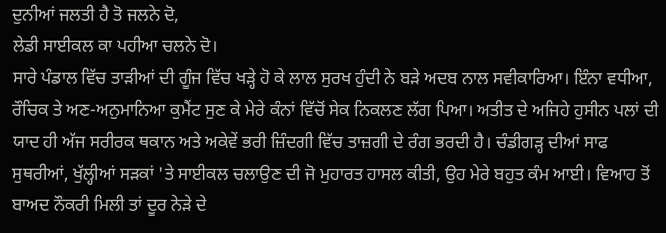ਦੁਨੀਆਂ ਜਲਤੀ ਹੈ ਤੋ ਜਲਨੇ ਦੋ,
ਲੇਡੀ ਸਾਈਕਲ ਕਾ ਪਹੀਆ ਚਲਨੇ ਦੋ।
ਸਾਰੇ ਪੰਡਾਲ ਵਿੱਚ ਤਾੜੀਆਂ ਦੀ ਗੂੰਜ ਵਿੱਚ ਖੜ੍ਹੇ ਹੋ ਕੇ ਲਾਲ ਸੁਰਖ ਹੁੰਦੀ ਨੇ ਬੜੇ ਅਦਬ ਨਾਲ ਸਵੀਕਾਰਿਆ। ਇੰਨਾ ਵਧੀਆ, ਰੌਚਿਕ ਤੇ ਅਣ-ਅਨੁਮਾਨਿਆ ਕੁਮੈਂਟ ਸੁਣ ਕੇ ਮੇਰੇ ਕੰਨਾਂ ਵਿੱਚੋਂ ਸੇਕ ਨਿਕਲਣ ਲੱਗ ਪਿਆ। ਅਤੀਤ ਦੇ ਅਜਿਹੇ ਹੁਸੀਨ ਪਲਾਂ ਦੀ ਯਾਦ ਹੀ ਅੱਜ ਸਰੀਰਕ ਥਕਾਨ ਅਤੇ ਅਕੇਵੇਂ ਭਰੀ ਜ਼ਿੰਦਗੀ ਵਿੱਚ ਤਾਜ਼ਗੀ ਦੇ ਰੰਗ ਭਰਦੀ ਹੈ। ਚੰਡੀਗੜ੍ਹ ਦੀਆਂ ਸਾਫ ਸੁਥਰੀਆਂ, ਖੁੱਲ੍ਹੀਆਂ ਸੜਕਾਂ 'ਤੇ ਸਾਈਕਲ ਚਲਾਉਣ ਦੀ ਜੋ ਮੁਹਾਰਤ ਹਾਸਲ ਕੀਤੀ, ਉਹ ਮੇਰੇ ਬਹੁਤ ਕੰਮ ਆਈ। ਵਿਆਹ ਤੋਂ ਬਾਅਦ ਨੌਕਰੀ ਮਿਲੀ ਤਾਂ ਦੂਰ ਨੇੜੇ ਦੇ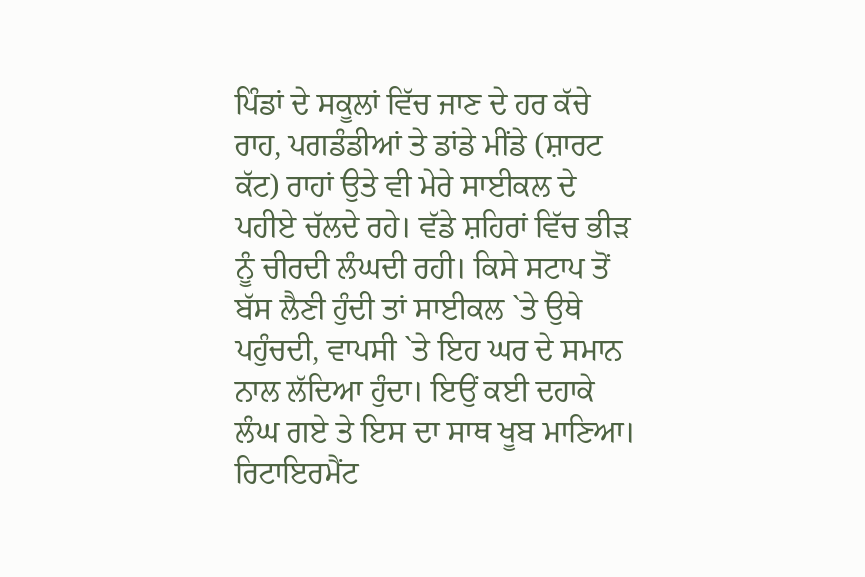ਪਿੰਡਾਂ ਦੇ ਸਕੂਲਾਂ ਵਿੱਚ ਜਾਣ ਦੇ ਹਰ ਕੱਚੇ ਰਾਹ, ਪਗਡੰਡੀਆਂ ਤੇ ਡਾਂਡੇ ਮੀਂਡੇ (ਸ਼ਾਰਟ ਕੱਟ) ਰਾਹਾਂ ਉਤੇ ਵੀ ਮੇਰੇ ਸਾਈਕਲ ਦੇ ਪਹੀਏ ਚੱਲਦੇ ਰਹੇ। ਵੱਡੇ ਸ਼ਹਿਰਾਂ ਵਿੱਚ ਭੀੜ ਨੂੰ ਚੀਰਦੀ ਲੰਘਦੀ ਰਹੀ। ਕਿਸੇ ਸਟਾਪ ਤੋਂ ਬੱਸ ਲੈਣੀ ਹੁੰਦੀ ਤਾਂ ਸਾਈਕਲ `ਤੇ ਉਥੇ ਪਹੁੰਚਦੀ, ਵਾਪਸੀ `ਤੇ ਇਹ ਘਰ ਦੇ ਸਮਾਨ ਨਾਲ ਲੱਦਿਆ ਹੁੰਦਾ। ਇਉਂ ਕਈ ਦਹਾਕੇ ਲੰਘ ਗਏ ਤੇ ਇਸ ਦਾ ਸਾਥ ਖੂਬ ਮਾਣਿਆ। ਰਿਟਾਇਰਮੈਂਟ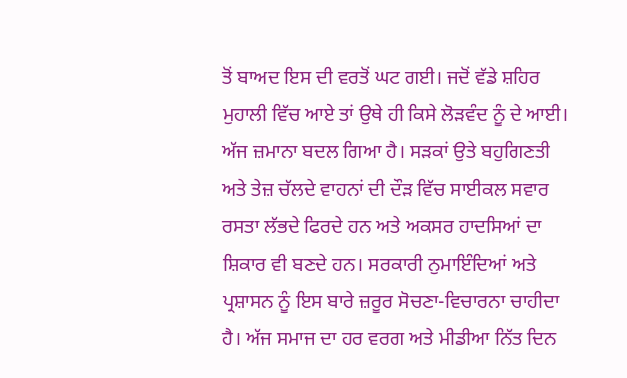ਤੋਂ ਬਾਅਦ ਇਸ ਦੀ ਵਰਤੋਂ ਘਟ ਗਈ। ਜਦੋਂ ਵੱਡੇ ਸ਼ਹਿਰ ਮੁਹਾਲੀ ਵਿੱਚ ਆਏ ਤਾਂ ਉਥੇ ਹੀ ਕਿਸੇ ਲੋੜਵੰਦ ਨੂੰ ਦੇ ਆਈ।
ਅੱਜ ਜ਼ਮਾਨਾ ਬਦਲ ਗਿਆ ਹੈ। ਸੜਕਾਂ ਉਤੇ ਬਹੁਗਿਣਤੀ ਅਤੇ ਤੇਜ਼ ਚੱਲਦੇ ਵਾਹਨਾਂ ਦੀ ਦੌੜ ਵਿੱਚ ਸਾਈਕਲ ਸਵਾਰ ਰਸਤਾ ਲੱਭਦੇ ਫਿਰਦੇ ਹਨ ਅਤੇ ਅਕਸਰ ਹਾਦਸਿਆਂ ਦਾ ਸ਼ਿਕਾਰ ਵੀ ਬਣਦੇ ਹਨ। ਸਰਕਾਰੀ ਨੁਮਾਇੰਦਿਆਂ ਅਤੇ ਪ੍ਰਸ਼ਾਸਨ ਨੂੰ ਇਸ ਬਾਰੇ ਜ਼ਰੂਰ ਸੋਚਣਾ-ਵਿਚਾਰਨਾ ਚਾਹੀਦਾ ਹੈ। ਅੱਜ ਸਮਾਜ ਦਾ ਹਰ ਵਰਗ ਅਤੇ ਮੀਡੀਆ ਨਿੱਤ ਦਿਨ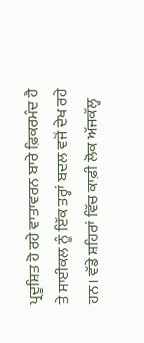ਪ੍ਰਦੂਸ਼ਿਤ ਹੋ ਰਹੇ ਵਾਤਾਵਰਨ ਬਾਰੇ ਫ਼ਿਕਰਮੰਦ ਹੈ ਤੇ ਸਾਈਕਲ ਨੂੰ ਇੱਕ ਤਰ੍ਹਾਂ ਬਦਲ ਵਜੋਂ ਦੇਖ ਰਹੇ ਹਨ। ਵੱਡੇ ਸ਼ਹਿਰਾਂ ਵਿੱਚ ਕਾਫ਼ੀ ਲੋਕ ਅੱਜਕੱਲ੍ਹ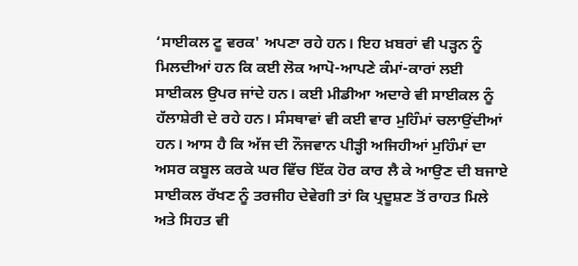‘ਸਾਈਕਲ ਟੂ ਵਰਕ' ਅਪਣਾ ਰਹੇ ਹਨ। ਇਹ ਖ਼ਬਰਾਂ ਵੀ ਪੜ੍ਹਨ ਨੂੰ ਮਿਲਦੀਆਂ ਹਨ ਕਿ ਕਈ ਲੋਕ ਆਪੋ-ਆਪਣੇ ਕੰਮਾਂ-ਕਾਰਾਂ ਲਈ ਸਾਈਕਲ ਉਪਰ ਜਾਂਦੇ ਹਨ। ਕਈ ਮੀਡੀਆ ਅਦਾਰੇ ਵੀ ਸਾਈਕਲ ਨੂੰ ਹੱਲਾਸ਼ੇਰੀ ਦੇ ਰਹੇ ਹਨ। ਸੰਸਥਾਵਾਂ ਵੀ ਕਈ ਵਾਰ ਮੁਹਿੰਮਾਂ ਚਲਾਉਂਦੀਆਂ ਹਨ। ਆਸ ਹੈ ਕਿ ਅੱਜ ਦੀ ਨੌਜਵਾਨ ਪੀੜ੍ਹੀ ਅਜਿਹੀਆਂ ਮੁਹਿੰਮਾਂ ਦਾ ਅਸਰ ਕਬੂਲ ਕਰਕੇ ਘਰ ਵਿੱਚ ਇੱਕ ਹੋਰ ਕਾਰ ਲੈ ਕੇ ਆਉਣ ਦੀ ਬਜਾਏ ਸਾਈਕਲ ਰੱਖਣ ਨੂੰ ਤਰਜੀਹ ਦੇਵੇਗੀ ਤਾਂ ਕਿ ਪ੍ਰਦੂਸ਼ਣ ਤੋਂ ਰਾਹਤ ਮਿਲੇ ਅਤੇ ਸਿਹਤ ਵੀ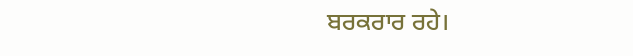ਬਰਕਰਾਰ ਰਹੇ।